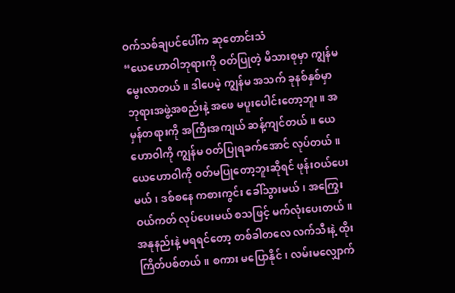ဝက်သစ်ချပင်ပေါ်က ဆုတောင်းသံ
“ယေဟောဝါဘုရားကို ဝတ်ပြုတဲ့ မိသားစုမှာ ကျွန်မ မွေးလာတယ်။ ဒါပေမဲ့ ကျွန်မ အသက် ခုနစ်နှစ်မှာ ဘုရားအဖွဲ့အစည်းနဲ့ အဖေ မပူးပေါင်းတော့ဘူး။ အမှန်တရားကို အကြီးအကျယ် ဆန့်ကျင်တယ်။ ယေဟောဝါကို ကျွန်မ ဝတ်ပြုရခက်အောင် လုပ်တယ်။ ယေဟောဝါကို ဝတ်မပြုတော့ဘူးဆိုရင် ဖုန်းဝယ်ပေးမယ်၊ ဒစ်စနေ ကစားကွင်း ခေါ်သွားမယ်၊ အကြွေးဝယ်ကတ် လုပ်ပေးမယ် စသဖြင့် မက်လုံးပေးတယ်။ အနုနည်းနဲ့ မရရင်တော့ တစ်ခါတလေ လက်သီးနဲ့ ထိုးကြိတ်ပစ်တယ်။ စကား မပြောနိုင်၊ လမ်းမလျှောက်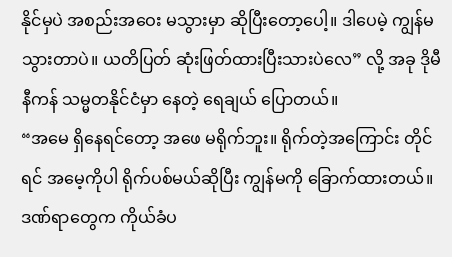နိုင်မှပဲ အစည်းအဝေး မသွားမှာ ဆိုပြီးတော့ပေါ့။ ဒါပေမဲ့ ကျွန်မ သွားတာပဲ။ ယတိပြတ် ဆုံးဖြတ်ထားပြီးသားပဲလေ” လို့ အခု ဒိုမီနီကန် သမ္မတနိုင်ငံမှာ နေတဲ့ ရေချယ် ပြောတယ်။
“အမေ ရှိနေရင်တော့ အဖေ မရိုက်ဘူး။ ရိုက်တဲ့အကြောင်း တိုင်ရင် အမေ့ကိုပါ ရိုက်ပစ်မယ်ဆိုပြီး ကျွန်မကို ခြောက်ထားတယ်။ ဒဏ်ရာတွေက ကိုယ်ခံပ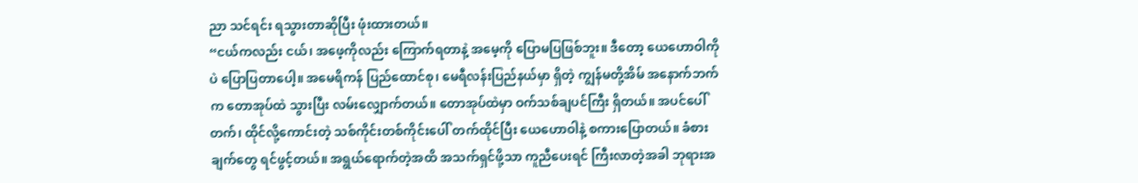ညာ သင်ရင်း ရသွားတာဆိုပြီး ဖုံးထားတယ်။
“ငယ်ကလည်း ငယ်၊ အဖေ့ကိုလည်း ကြောက်ရတာနဲ့ အမေ့ကို ပြောမပြဖြစ်ဘူး။ ဒီတော့ ယေဟောဝါကိုပဲ ပြောပြတာပေါ့။ အမေရိကန် ပြည်ထောင်စု၊ မေရီလန်းပြည်နယ်မှာ ရှိတဲ့ ကျွန်မတို့အိမ် အနောက်ဘက်က တောအုပ်ထဲ သွားပြီး လမ်းလျှောက်တယ်။ တောအုပ်ထဲမှာ ဝက်သစ်ချပင်ကြီး ရှိတယ်။ အပင်ပေါ် တက်၊ ထိုင်လို့ကောင်းတဲ့ သစ်ကိုင်းတစ်ကိုင်းပေါ် တက်ထိုင်ပြီး ယေဟောဝါနဲ့ စကားပြောတယ်။ ခံစားချက်တွေ ရင်ဖွင့်တယ်။ အရွယ်ရောက်တဲ့အထိ အသက်ရှင်ဖို့သာ ကူညီပေးရင် ကြီးလာတဲ့အခါ ဘုရားအ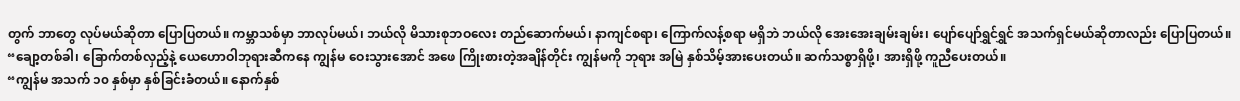တွက် ဘာတွေ လုပ်မယ်ဆိုတာ ပြောပြတယ်။ ကမ္ဘာသစ်မှာ ဘာလုပ်မယ်၊ ဘယ်လို မိသားစုဘဝလေး တည်ဆောက်မယ်၊ နာကျင်စရာ၊ ကြောက်လန့်စရာ မရှိဘဲ ဘယ်လို အေးအေးချမ်းချမ်း၊ ပျော်ပျော်ရွှင်ရွှင် အသက်ရှင်မယ်ဆိုတာလည်း ပြောပြတယ်။
“ချော့တစ်ခါ၊ ခြောက်တစ်လှည့်နဲ့ ယေဟောဝါဘုရားဆီကနေ ကျွန်မ ဝေးသွားအောင် အဖေ ကြိုးစားတဲ့အချိန်တိုင်း ကျွန်မကို ဘုရား အမြဲ နှစ်သိမ့်အားပေးတယ်။ ဆက်သစ္စာရှိဖို့၊ အားရှိဖို့ ကူညီပေးတယ်။
“ကျွန်မ အသက် ၁၀ နှစ်မှာ နှစ်ခြင်းခံတယ်။ နောက်နှစ်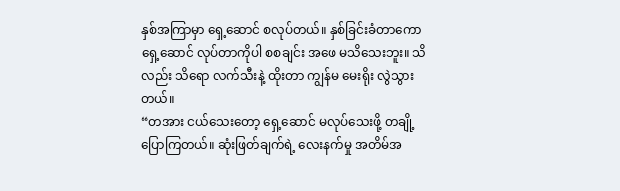နှစ်အကြာမှာ ရှေ့ဆောင် စလုပ်တယ်။ နှစ်ခြင်းခံတာကော ရှေ့ဆောင် လုပ်တာကိုပါ စစချင်း အဖေ မသိသေးဘူး။ သိလည်း သိရော လက်သီးနဲ့ ထိုးတာ ကျွန်မ မေးရိုး လွဲသွားတယ်။
“တအား ငယ်သေးတော့ ရှေ့ဆောင် မလုပ်သေးဖို့ တချို့ ပြောကြတယ်။ ဆုံးဖြတ်ချက်ရဲ့ လေးနက်မှု အတိမ်အ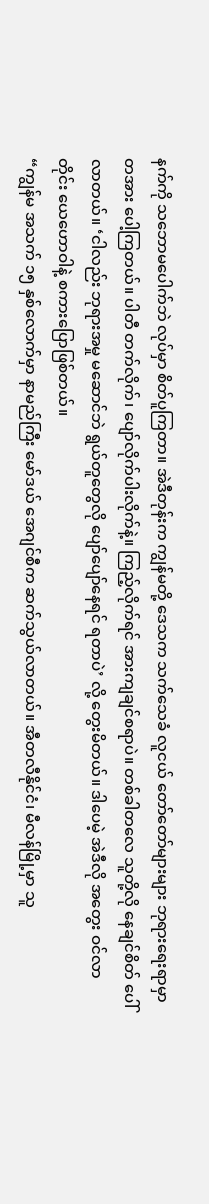နက်ကို သဘောမပေါက်ဘဲ လုပ်မှာ စိတ်ပူကြတာ။ အဲဒီတုန်းက ကျွန်မတို့ ဒေသက သက်သေခံ လူငယ် တော်တော်များများ ဘုရားရေးရာမှာ တအား ပေါ့ကြတယ်။ ပါတီ တက်လိုက်၊ ပျော်လိုက်ပါးလိုက်နဲ့။ ကြည့်လိုက်ရင် အားကျချင်စရာပဲ။ တစ်ခါတလေ သူတို့လို နေချင်စိတ် ပေါ်လာတယ်။ ‘ငါလည်း ဘုရားအမှု မဆောင်ဘဲ ရွယ်တူတွေလို ပျော်ပျော်နေရင် ရတာပဲ’ လို့ တွေးမိတယ်။ ဒါပေမဲ့ အဲဒီလို အတွေး ဝင်လာတိုင်း ယေဟောဝါနဲ့ စကားပြောဖြစ်တယ်။
“ကျွန်မ အသက် ၁၅ နှစ်လောက်မှာ နာမည်ကြီး မော်ဒယ် အေဂျင်စီက ဆက်သွယ်လာတယ်။ အီတလီနိုင်ငံ၊ မီလန်မြို့မှာ သူ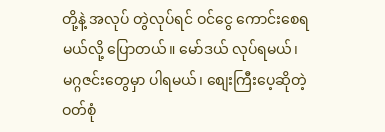တို့နဲ့ အလုပ် တွဲလုပ်ရင် ဝင်ငွေ ကောင်းစေရမယ်လို့ ပြောတယ်။ မော်ဒယ် လုပ်ရမယ်၊ မဂ္ဂဇင်းတွေမှာ ပါရမယ်၊ စျေးကြီးပေ့ဆိုတဲ့ ဝတ်စုံ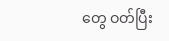တွေ ဝတ်ပြီး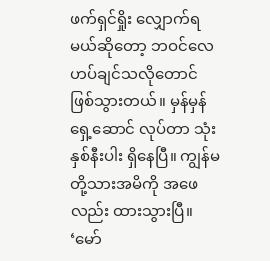ဖက်ရှင်ရှိုး လျှောက်ရမယ်ဆိုတော့ ဘဝင်လေဟပ်ချင်သလိုတောင် ဖြစ်သွားတယ်။ မှန်မှန်ရှေ့ဆောင် လုပ်တာ သုံးနှစ်နီးပါး ရှိနေပြီ။ ကျွန်မတို့သားအမိကို အဖေလည်း ထားသွားပြီ။ ‘မော်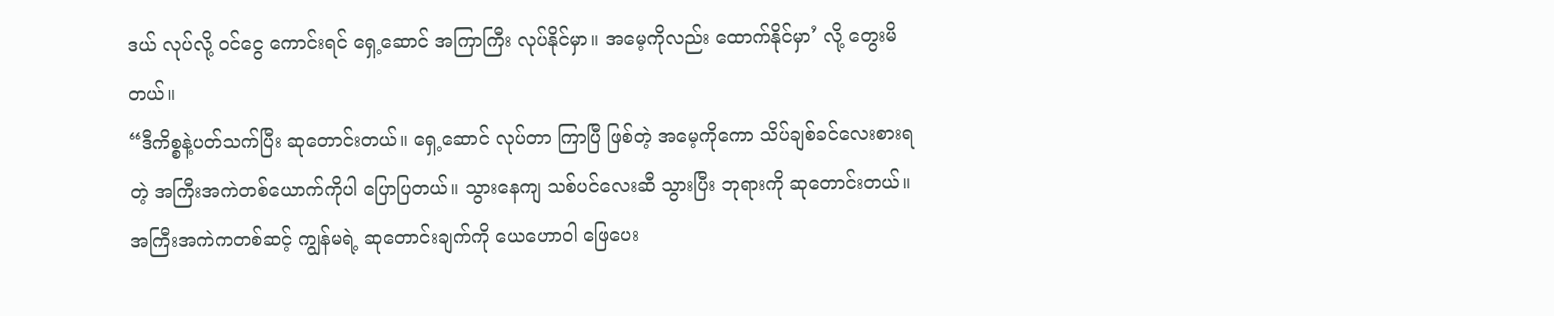ဒယ် လုပ်လို့ ဝင်ငွေ ကောင်းရင် ရှေ့ဆောင် အကြာကြီး လုပ်နိုင်မှာ။ အမေ့ကိုလည်း ထောက်နိုင်မှာ’ လို့ တွေးမိတယ်။
“ဒီကိစ္စနဲ့ပတ်သက်ပြီး ဆုတောင်းတယ်။ ရှေ့ဆောင် လုပ်တာ ကြာပြီ ဖြစ်တဲ့ အမေ့ကိုကော သိပ်ချစ်ခင်လေးစားရတဲ့ အကြီးအကဲတစ်ယောက်ကိုပါ ပြောပြတယ်။ သွားနေကျ သစ်ပင်လေးဆီ သွားပြီး ဘုရားကို ဆုတောင်းတယ်။ အကြီးအကဲကတစ်ဆင့် ကျွန်မရဲ့ ဆုတောင်းချက်ကို ယေဟောဝါ ဖြေပေး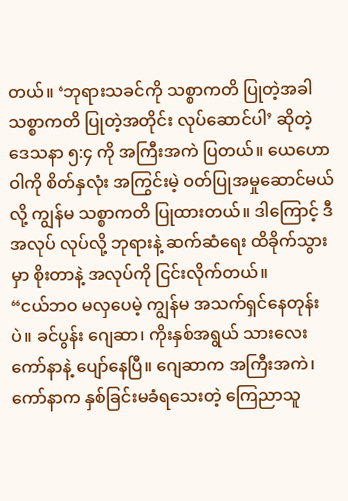တယ်။ ‘ဘုရားသခင်ကို သစ္စာကတိ ပြုတဲ့အခါ သစ္စာကတိ ပြုတဲ့အတိုင်း လုပ်ဆောင်ပါ’ ဆိုတဲ့ ဒေသနာ ၅:၄ ကို အကြီးအကဲ ပြတယ်။ ယေဟောဝါကို စိတ်နှလုံး အကြွင်းမဲ့ ဝတ်ပြုအမှုဆောင်မယ်လို့ ကျွန်မ သစ္စာကတိ ပြုထားတယ်။ ဒါကြောင့် ဒီအလုပ် လုပ်လို့ ဘုရားနဲ့ ဆက်ဆံရေး ထိခိုက်သွားမှာ စိုးတာနဲ့ အလုပ်ကို ငြင်းလိုက်တယ်။
“ငယ်ဘဝ မလှပေမဲ့ ကျွန်မ အသက်ရှင်နေတုန်းပဲ။ ခင်ပွန်း ဂျေဆာ၊ ကိုးနှစ်အရွယ် သားလေး ကော်နာနဲ့ ပျော်နေပြီ။ ဂျေဆာက အကြီးအကဲ၊ ကော်နာက နှစ်ခြင်းမခံရသေးတဲ့ ကြေညာသူ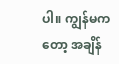ပါ။ ကျွန်မကတော့ အချိန်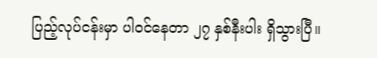ပြည့်လုပ်ငန်းမှာ ပါဝင်နေတာ ၂၇ နှစ်နီးပါး ရှိသွားပြီ။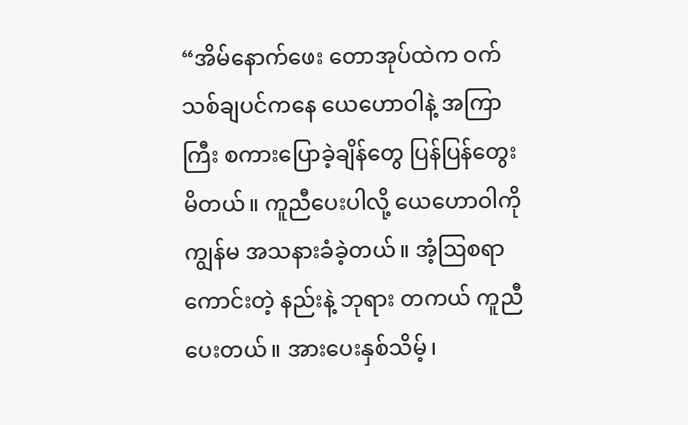“အိမ်နောက်ဖေး တောအုပ်ထဲက ဝက်သစ်ချပင်ကနေ ယေဟောဝါနဲ့ အကြာကြီး စကားပြောခဲ့ချိန်တွေ ပြန်ပြန်တွေးမိတယ်။ ကူညီပေးပါလို့ ယေဟောဝါကို ကျွန်မ အသနားခံခဲ့တယ်။ အံ့ဩစရာကောင်းတဲ့ နည်းနဲ့ ဘုရား တကယ် ကူညီပေးတယ်။ အားပေးနှစ်သိမ့်၊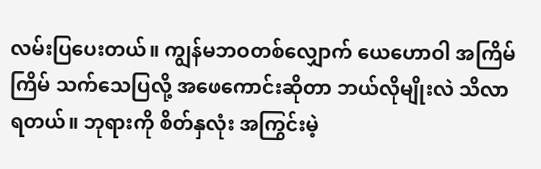လမ်းပြပေးတယ်။ ကျွန်မဘဝတစ်လျှောက် ယေဟောဝါ အကြိမ်ကြိမ် သက်သေပြလို့ အဖေကောင်းဆိုတာ ဘယ်လိုမျိုးလဲ သိလာရတယ်။ ဘုရားကို စိတ်နှလုံး အကြွင်းမဲ့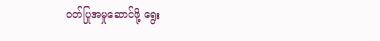ဝတ်ပြုအမှုဆောင်ဖို့ ရွေး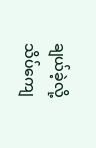ချယ်ခဲ့လို့ သိပ်ကျေ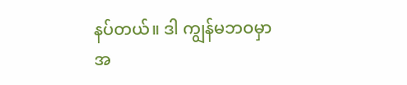နပ်တယ်။ ဒါ ကျွန်မဘဝမှာ အ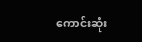ကောင်းဆုံး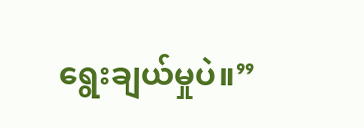ရွေးချယ်မှုပဲ။”